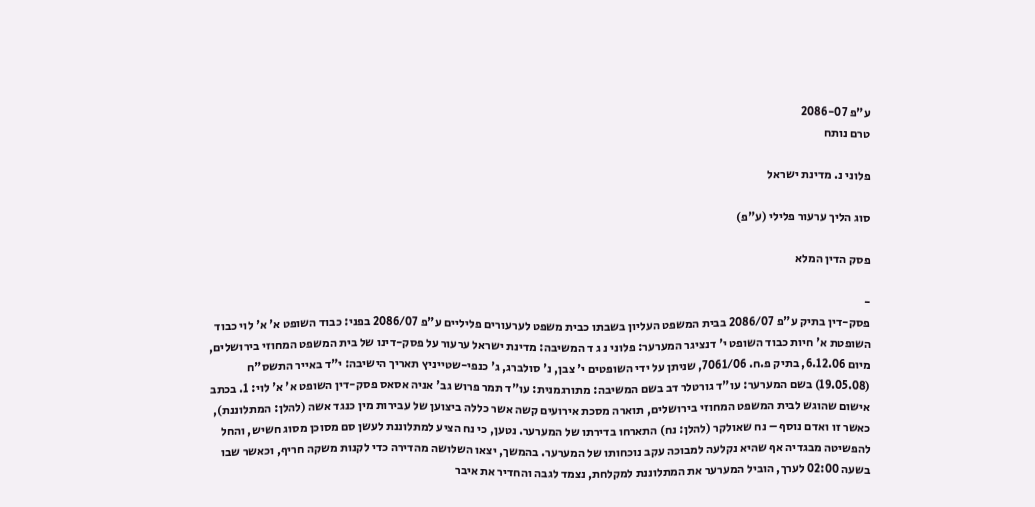ע"פ 2086-07
טרם נותח

פלוני נ. מדינת ישראל

סוג הליך ערעור פלילי (ע"פ)

פסק הדין המלא

-
פסק-דין בתיק ע"פ 2086/07 בבית המשפט העליון בשבתו כבית משפט לערעורים פליליים ע"פ 2086/07 בפני: כבוד השופט א' א' לוי כבוד השופטת א' חיות כבוד השופט י' דנציגר המערער: פלוני נ ג ד המשיבה: מדינת ישראל ערעור על פסק-דינו של בית המשפט המחוזי בירושלים, מיום 6.12.06, בתיק פ.ח. 7061/06, שניתן על ידי השופטים י' צבן, נ' סולברג, ג' כנפי-שטייניץ תאריך הישיבה: י"ד באייר התשס"ח (19.05.08) בשם המערער: עו"ד גורטלר דב בשם המשיבה: מתורגמנית: עו"ד תמר פרוש גב' אניה אסאס פסק-דין השופט א' א' לוי: 1. בכתב אישום שהוגש לבית המשפט המחוזי בירושלים, תוארה מסכת אירועים קשה אשר כללה ביצוען של עבירות מין כנגד אשה (להלן: המתלוננת), כאשר זו ואדם נוסף – נח שאולקר (להלן: נח) התארחו בדירתו של המערער. נטען, כי נח הציע למתלוננת לעשן סם מסוכן מסוג חשיש, והחל להפשיטה מבגדיה אף שהיא נקלעה למבוכה עקב נוכחותו של המערער. בהמשך, יצאו השלושה מהדירה כדי לקנות משקה חריף, וכאשר שבו בשעה 02:00 לערך, הוביל המערער את המתלוננת למקלחת, נצמד לגבה והחדיר את איבר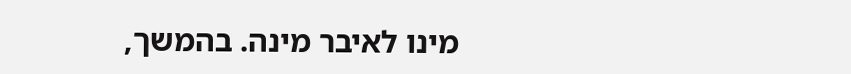מינו לאיבר מינה. בהמשך,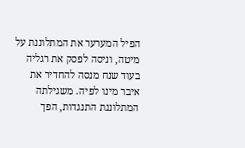הפיל המערער את המתלוננת על מיטה, וניסה לפסק את רגליה בעוד שנח מנסה להחדיר את איבר מינו לפיה. משגילתה המתלוננת התנגדות, הפך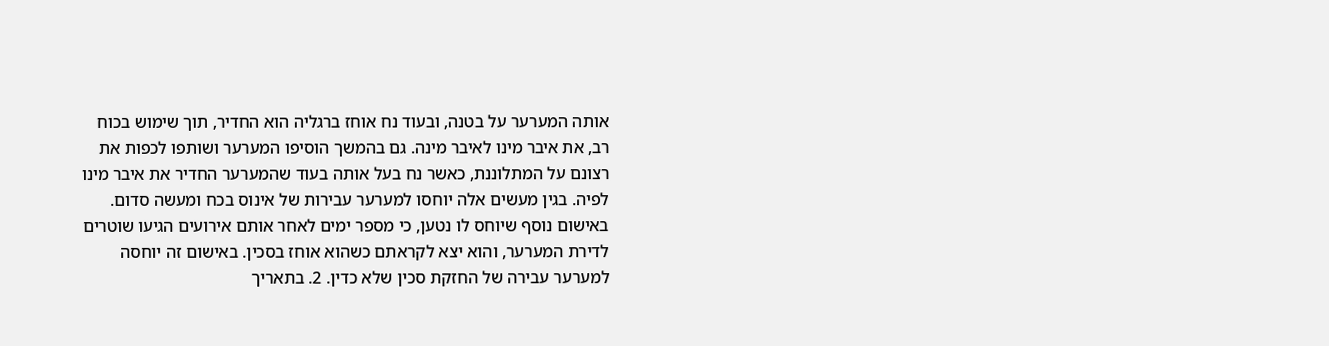אותה המערער על בטנה, ובעוד נח אוחז ברגליה הוא החדיר, תוך שימוש בכוח רב, את איבר מינו לאיבר מינה. גם בהמשך הוסיפו המערער ושותפו לכפות את רצונם על המתלוננת, כאשר נח בעל אותה בעוד שהמערער החדיר את איבר מינו לפיה. בגין מעשים אלה יוחסו למערער עבירות של אינוס בכח ומעשה סדום. באישום נוסף שיוחס לו נטען, כי מספר ימים לאחר אותם אירועים הגיעו שוטרים לדירת המערער, והוא יצא לקראתם כשהוא אוחז בסכין. באישום זה יוחסה למערער עבירה של החזקת סכין שלא כדין. 2. בתאריך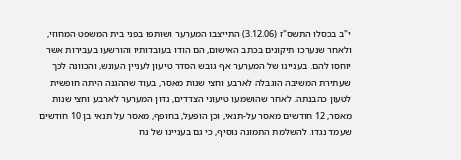י"ב בכסלו התשס"ז (3.12.06) התייצבו המערער ושותפו בפני בית המשפט המחוזי, ולאחר שנערכו תיקונים בכתב האישום, הם הודו בעובדותיו והורשעו בעבירות אשר יוחסו להם. בעניינו של המערער אף גובש הסדר טיעון לעניין העונש, והכוונה לכך שעתירת המשיבה הוגבלה לארבע וחצי שנות מאסר, בעוד שההגנה היתה חופשית לטעון כהבנתה. לאחר שהושמעו טיעוני הצדדים, נדון המערער לארבע וחצי שנות מאסר, 12 חודשים מאסר על-תנאי, וכן הופעל, בחופף, מאסר על תנאי בן 10 חודשים שעמד נגדו. להשלמת התמונה נוסיף, כי גם בעניינו של נח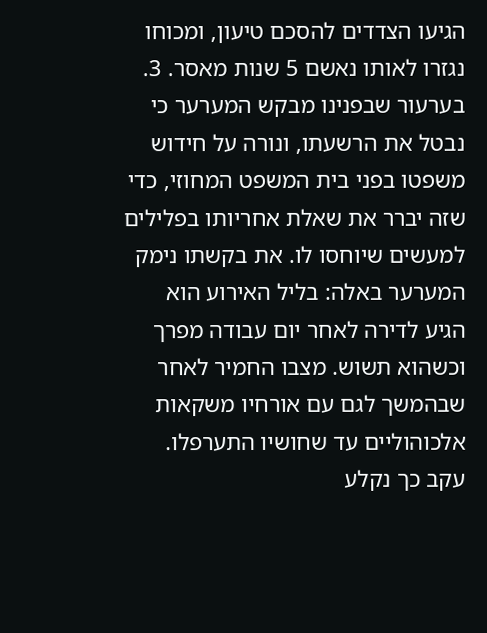הגיעו הצדדים להסכם טיעון, ומכוחו נגזרו לאותו נאשם 5 שנות מאסר. 3. בערעור שבפנינו מבקש המערער כי נבטל את הרשעתו, ונורה על חידוש משפטו בפני בית המשפט המחוזי, כדי שזה יברר את שאלת אחריותו בפלילים למעשים שיוחסו לו. את בקשתו נימק המערער באלה: בליל האירוע הוא הגיע לדירה לאחר יום עבודה מפרך וכשהוא תשוש. מצבו החמיר לאחר שבהמשך לגם עם אורחיו משקאות אלכוהוליים עד שחושיו התערפלו. עקב כך נקלע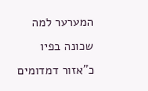המערער למה שכונה בפיו כ"אזור דמדומים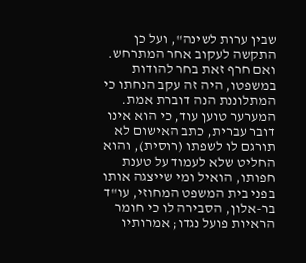שבין ערות לשינה", ועל כן התקשה לעקוב אחר המתרחש. ואם חרף זאת בחר להודות במשפטו, היה זה עקב הנחתו כי המתלוננת הנה דוברת אמת. המערער טוען עוד, כי הוא אינו דובר עברית, כתב האישום לא תורגם לו לשפתו (רוסית), והוא החליט שלא לעמוד על טענת חפותו, הואיל ומי שייצגה אותו בפני בית המשפט המחוזי, עו"ד בר-אלון, הסבירה לו כי חומר הראיות פועל נגדו; אמרותיו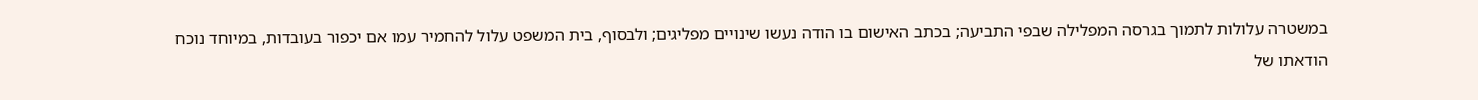במשטרה עלולות לתמוך בגרסה המפלילה שבפי התביעה; בכתב האישום בו הודה נעשו שינויים מפליגים; ולבסוף, בית המשפט עלול להחמיר עמו אם יכפור בעובדות, במיוחד נוכח הודאתו של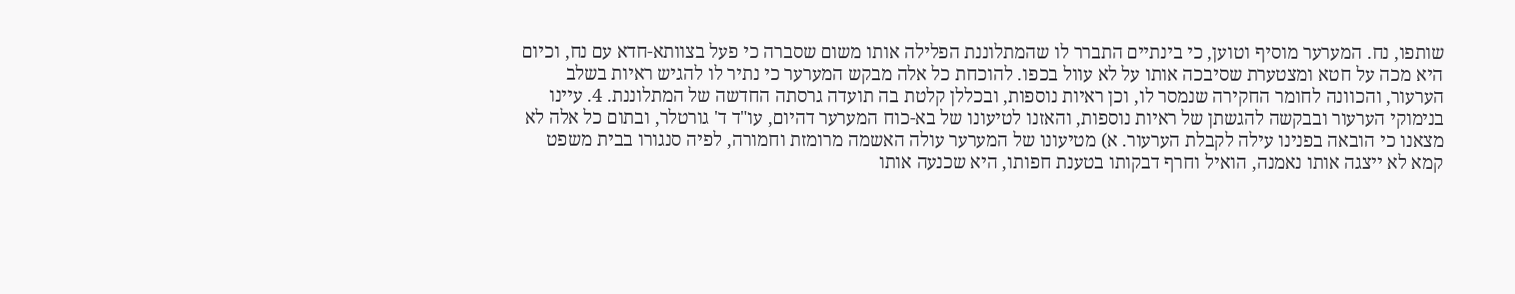שותפו, נח. המערער מוסיף וטוען, כי בינתיים התברר לו שהמתלוננת הפלילה אותו משום שסברה כי פעל בצוותא-חדא עם נח, וכיום היא מכה על חטא ומצטערת שסיבכה אותו על לא עוול בכפו. להוכחת כל אלה מבקש המערער כי נתיר לו להגיש ראיות בשלב הערעור, והכוונה לחומר החקירה שנמסר לו, וכן ראיות נוספות, ובכללן קלטת בה תועדה גרסתה החדשה של המתלוננת. 4. עיינו בנימוקי הערעור ובבקשה להגשתן של ראיות נוספות, והאזנו לטיעונו של בא-כוח המערער דהיום, עו"ד ד' גורטלר, ובתום כל אלה לא מצאנו כי הובאה בפנינו עילה לקבלת הערעור. א) מטיעונו של המערער עולה האשמה מרומזת וחמורה, לפיה סנגורו בבית משפט קמא לא ייצגה אותו נאמנה, הואיל וחרף דבקותו בטענת חפותו, היא שכנעה אותו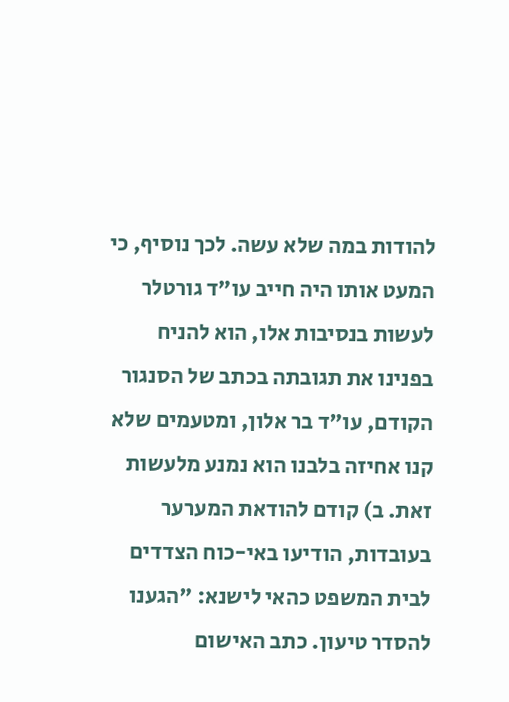להודות במה שלא עשה. לכך נוסיף, כי המעט אותו היה חייב עו"ד גורטלר לעשות בנסיבות אלו, הוא להניח בפנינו את תגובתה בכתב של הסנגור הקודם, עו"ד בר אלון, ומטעמים שלא קנו אחיזה בלבנו הוא נמנע מלעשות זאת. ב) קודם להודאת המערער בעובדות, הודיעו באי-כוח הצדדים לבית המשפט כהאי לישנא: "הגענו להסדר טיעון. כתב האישום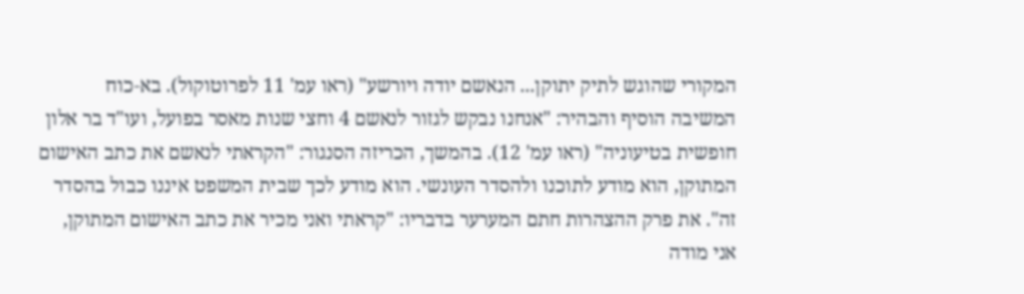המקורי שהוגש לתיק יתוקן... הנאשם יודה ויורשע" (ראו עמ' 11 לפרוטוקול). בא-כוח המשיבה הוסיף והבהיר: "אנחנו נבקש לגזור לנאשם 4 וחצי שנות מאסר בפועל, ועו"ד בר אלון חופשית בטיעוניה" (ראו עמ' 12). בהמשך, הכריזה הסנגור: "הקראתי לנאשם את כתב האישום המתוקן, הוא מודע לתוכנו ולהסדר העונשי. הוא מודע לכך שבית המשפט איננו כבול בהסדר זה". את פרק ההצהרות חתם המערער בדבריו: "קראתי ואני מכיר את כתב האישום המתוקן, אני מודה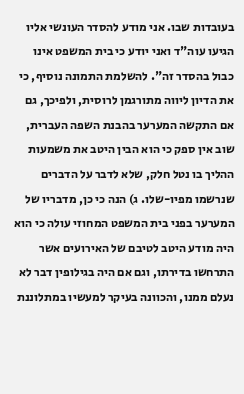בעובדות שבו. אני מודע להסדר העונשי אליו הגיעו עוה"ד ואני יודע כי בית המשפט אינו כבול בהסדר זה". להשלמת התמונה נוסיף, כי את הדיון ליווה מתורגמן לרוסית, ולפיכך, גם אם התקשה המערער בהבנת השפה העברית, שוב אין ספק כי הוא הבין היטב את משמעות ההליך בו נטל חלק, שלא לדבר על הדברים שנרשמו מפיו-שלו. ג) הנה כי כן, מדבריו של המערער בפני בית המשפט המחוזי עולה כי הוא היה מודע היטב לטיבם של האירועים אשר התרחשו בדירתו, וגם אם היה בגילופין דבר לא נעלם ממנו, והכוונה בעיקר למעשיו במתלוננת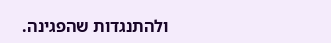ולהתנגדות שהפגינה.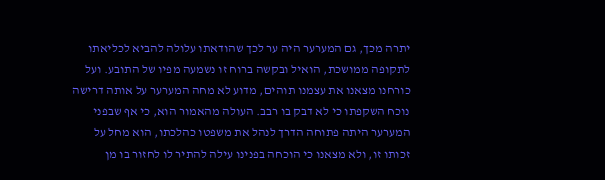יתרה מכך, גם המערער היה ער לכך שהודאתו עלולה להביא לכליאתו לתקופה ממושכת, הואיל ובקשה ברוח זו נשמעה מפיו של התובע. ועל כורחנו מצאנו את עצמנו תוהים, מדוע לא מחה המערער על אותה דרישה נוכח השקפתו כי לא דבק בו רבב. העולה מהאמור הוא, כי אף שבפני המערער היתה פתוחה הדרך לנהל את משפטו כהלכתו, הוא מחל על זכותו זו, ולא מצאנו כי הוכחה בפנינו עילה להתיר לו לחזור בו מן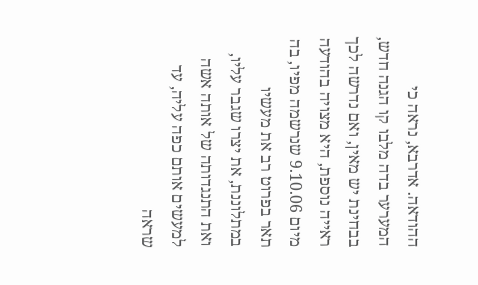ההודאה. אדרבא, נראה כי המערער בדה מלבו קו הגנה חדש, בבחינת יש מאין, ואם נדרשה לכך ראייה נוספת, היא מצויה בהודעה מיום 9.10.06 שנרשמה מפיו, בה תאר בפרוט רב את מעשיו במתלוננת, את יצרו שגבר עליו, ואת התנגדותה של אותה אשה למעשים אותם כפה עליה, עד שראה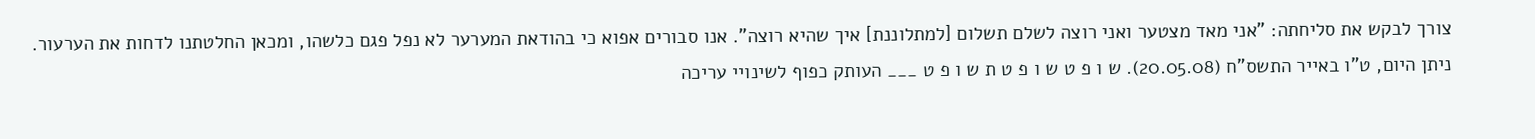צורך לבקש את סליחתה: "אני מאד מצטער ואני רוצה לשלם תשלום [למתלוננת] איך שהיא רוצה". אנו סבורים אפוא כי בהודאת המערער לא נפל פגם כלשהו, ומכאן החלטתנו לדחות את הערעור. ניתן היום, ט"ו באייר התשס"ח (20.05.08). ש ו פ ט ש ו פ ט ת ש ו פ ט ___ העותק כפוף לשינויי עריכה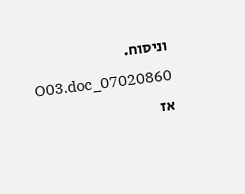וניסוח. 07020860_O03.doc אז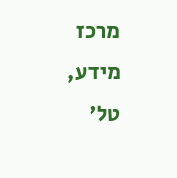מרכז מידע, טל'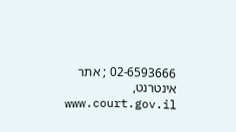02-6593666 ; אתר אינטרנט, www.court.gov.il